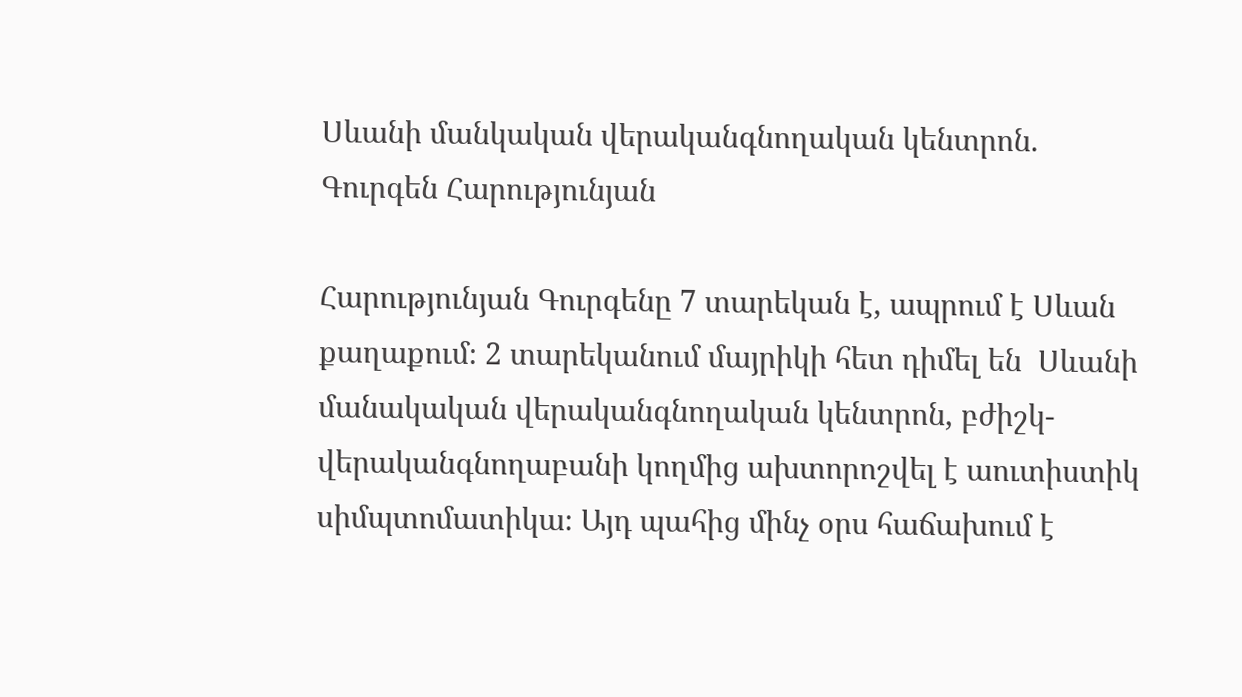Սևանի մանկական վերականգնողական կենտրոն. Գուրգեն Հարությունյան

Հարությունյան Գուրգենը 7 տարեկան է, ապրում է Սևան քաղաքում։ 2 տարեկանում մայրիկի հետ դիմել են  Սևանի մանակական վերականգնողական կենտրոն, բժիշկ-վերականգնողաբանի կողմից ախտորոշվել է աուտիստիկ սիմպտոմատիկա։ Այդ պահից մինչ օրս հաճախում է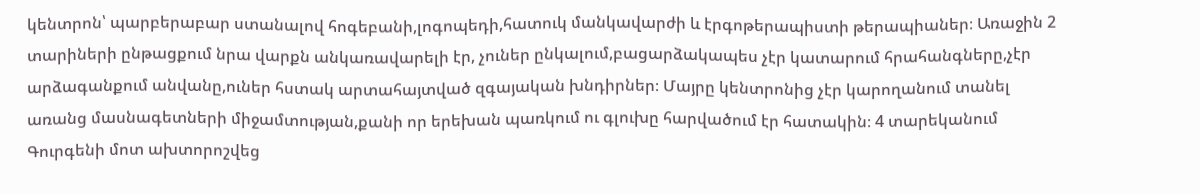կենտրոն՝ պարբերաբար ստանալով հոգեբանի,լոգոպեդի,հատուկ մանկավարժի և էրգոթերապիստի թերապիաներ։ Առաջին 2 տարիների ընթացքում նրա վարքն անկառավարելի էր, չուներ ընկալում,բացարձակապես չէր կատարում հրահանգները,չէր արձագանքում անվանը,ուներ հստակ արտահայտված զգայական խնդիրներ։ Մայրը կենտրոնից չէր կարողանում տանել առանց մասնագետների միջամտության,քանի որ երեխան պառկում ու գլուխը հարվածում էր հատակին։ 4 տարեկանում Գուրգենի մոտ ախտորոշվեց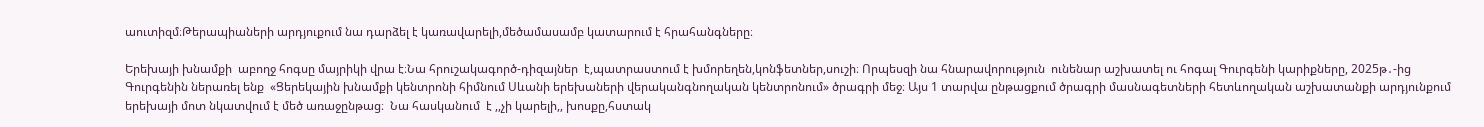աուտիզմ։Թերապիաների արդյուքում նա դարձել է կառավարելի,մեծամասամբ կատարում է հրահանգները։

Երեխայի խնամքի  աբողջ հոգսը մայրիկի վրա է։Նա հրուշակագործ-դիզայներ  է,պատրաստում է խմորեղեն,կոնֆետներ,սուշի։ Որպեսզի նա հնարավորություն  ունենար աշխատել ու հոգալ Գուրգենի կարիքները, 2025թ․-ից Գուրգենին ներառել ենք  «Ցերեկային խնամքի կենտրոնի հիմնում Սևանի երեխաների վերականգնողական կենտրոնում» ծրագրի մեջ։ Այս 1 տարվա ընթացքում ծրագրի մասնագետների հետևողական աշխատանքի արդյունքում երեխայի մոտ նկատվում է մեծ առաջընթաց։  Նա հասկանում  է ,,չի կարելի,, խոսքը,հստակ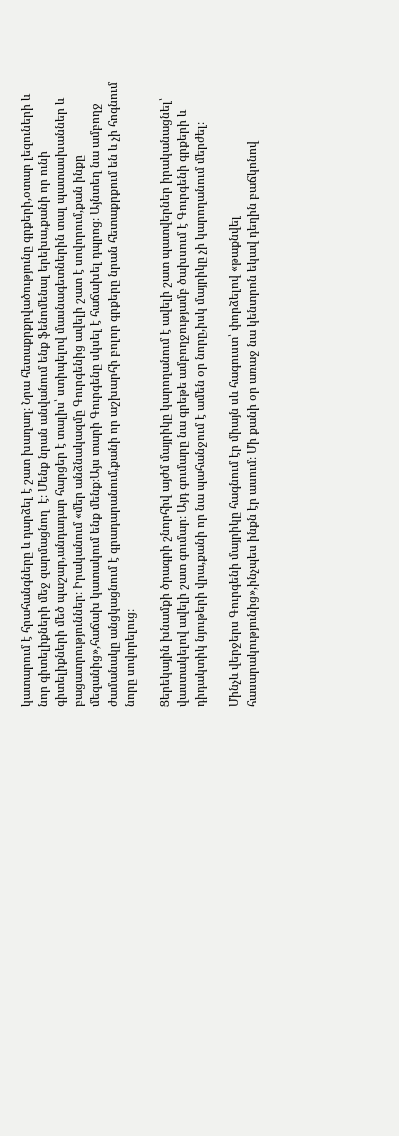կատարում է հրահանգները և դարձել է շատ խաղաղ։ Նրա հետաքրքրվածությունը գրքերի,օտար լեզուների և նոր գիտելիքների մեջ զարմացնող  է։ Մենք նրան անվանում ենք ֆենոմենալ երեխա,քանի որ ունի գիտելիքների մեծ պաշար,անդադար հարցեր է տալիս՝ ստիպելով մասնագետներին տալ պատասխաններ և բացատրություններ։ Իրականում «մեր անձնակազմը Գուրգենից ավելի շատ է սովորում,քան ինքը մեզանից»,հաճախ կատակում ենք մենք։Այս տարի Գուրգենը սկսել է հաճախել դպրոց։ Այնտեղ նա ամբողջ ժամանակը անցկացնում է գրադարանում,քանի որ աշխարհի բոլոր գրքերը նրան հետաքրքում են և չի հոգնում նորը սովորելուց։

Ցերեկային խնամքի ծրագրի շնորհիվ այժմ մայրիկը կարողանում է ավելի շատ պատվերներ իրականացնել՝ վաստակելով ավելի շատ գումար։ Այդ գումարը նա գրեթե ամբողջությամբ ծախսում է Գուրգենի գրքերի և դիդակտիկ նյութերի վրա,քանի որ նա պահանջում է ամեն օր նորը,իսկ մայրիկը չի կարողանում մերժել։

Մինչև վերջերս Գուրգենի մայրիկը հագնում էր միայն սև հագուստ՝ փորձելով «թաքնվել հասարակությունից»,ինչպես ինքն էր ասում։ Մի քանի օր առաջ նա կենտրոն եկավ դեղին բաճկոնով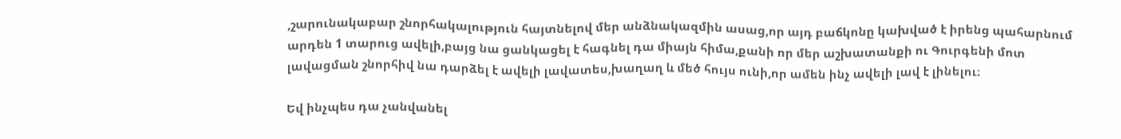,շարունակաբար շնորհակալություն հայտնելով մեր անձնակազմին ասաց,որ այդ բաճկոնը կախված է իրենց պահարնում արդեն 1 տարուց ավելի,բայց նա ցանկացել է հագնել դա միայն հիմա,քանի որ մեր աշխատանքի ու Գուրգենի մոտ լավացման շնորհիվ նա դարձել է ավելի լավատես,խաղաղ և մեծ հույս ունի,որ ամեն ինչ ավելի լավ է լինելու։

Եվ ինչպես դա չանվանել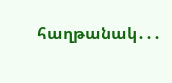հաղթանակ․․․